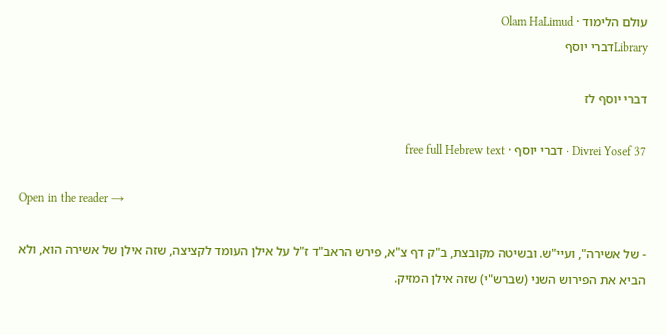עולם הלימוד · Olam HaLimud
Libraryדברי יוסף

דברי יוסף לז

Divrei Yosef 37 · דברי יוסף · free full Hebrew text

Open in the reader →

- של אשירה", ועיי"ש. ובשיטה מקובצת, ב"ק דף צ"א, פירש הראב"ד ז"ל על אילן העומד לקציצה, שזה אילן של אשירה הוא, ולא הביא את הפירוש השני (שברש"י) שזה אילן המזיק.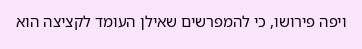ויפה פירושו, כי להמפרשים שאילן העומד לקציצה הוא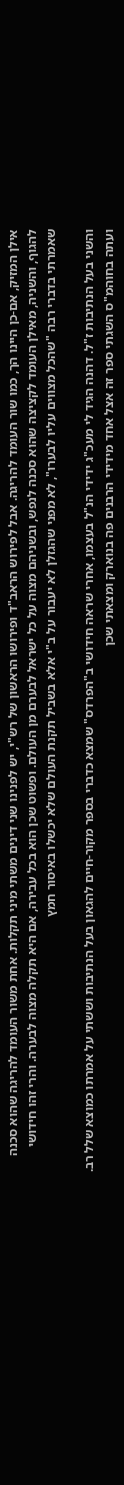אילן המזיק, אם-כן היינו הך, כמו שור העומד להריגה. אבל לפירוש הראב"ד ופירושו הראשון של רש"י, יש לפנינו שני דינים משתי מיני תקלות. אחת משור העומד להריגה שהוא סכנה להגוף, והשניה, מאילן העומד לקציצה שהוא סכנה לנפש, ובשניהם מצוה על כל ישראל לבערם מן העולם. ופשוט שכן הוא בכל עבירה, אם היא תקלה מצוה לבערה. והרי זהו חידושי שאמרתי בדברי רבה "שהכל מצווים עליו לבערו", לא מפני שהגזלן לא יעבור על ב"י אלא בשביל תקנת העולם שלא יכשלו באיסור חמץ

והשני בעל הנתיבות ז"ל. דהנה הגיד לי מעכ"ג ידידי הנ"ל בעצמו, אחרי שראה חידושי ב"הפרדס" שמצא כדברי בספר מקור-חיים להגאון בעל הנתיבות וששתי על אמרתו כמוצא שלל רב. ועתה בחוהמ"ס השגתי ספר זה אצל אחד מידידי הרבנים פה בנוארק ומצאתי שכן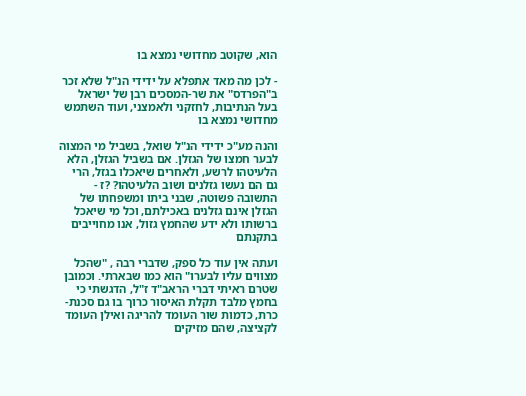הוא, שקוטב מחדושי נמצא בו

- לכן מה מאד אתפלא על ידידי הנ"ל שלא זכר ב"הפרדס" את שר-המסכים רבן של ישראל בעל הנתיבות, לחזקני ולאמצני, ועוד השתמש מחדושי נמצא בו

והנה מע"כ ידידי הנ"ל שואל, בשביל מי המצוה לבער חמצו של הגזלן. אם בשביל הגזלן, הלא הלעיטהו לרשע, ולאחרים שיאכלו בגזל, הרי גם הם נעשו גזלנים ושוב הלעיטהו? ?ז - התשובה פשוטה, שבני ביתו ומשפחתו של הגזלן אינם גזלנים באכילתם, וכל מי שיאכל ברשותו ולא ידע שהחמץ גזול, אנו מחוייבים בתקנתם

ועתה אין עוד כל ספק, שדברי רבה , "שהכל מצווים עליו לבערו" הוא כמו שבארתי. וכמובן שטרם ראיתי דברי הראב"ד ז"ל, הדגשתי כי בחמץ מלבד תקלת האיסור כרוך בו גם סכנת-כרת, כדמות שור העומד להריגה ואילן העומד לקציצה, שהם מזיקים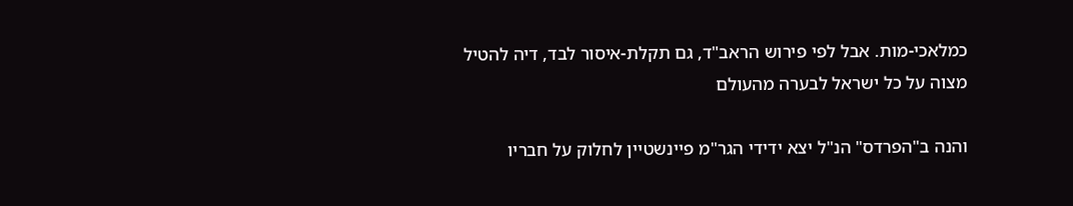כמלאכי-מות. אבל לפי פירוש הראב"ד, גם תקלת-איסור לבד, דיה להטיל מצוה על כל ישראל לבערה מהעולם

והנה ב"הפרדס" הנ"ל יצא ידידי הגר"מ פיינשטיין לחלוק על חבריו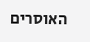האוסרים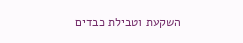השקעת וטבילת כבדים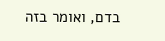בדם, ואומר בזה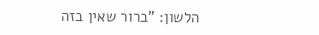הלשון: "ברור שאין בזה